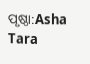ପୃଷ୍ଠା:Asha Tara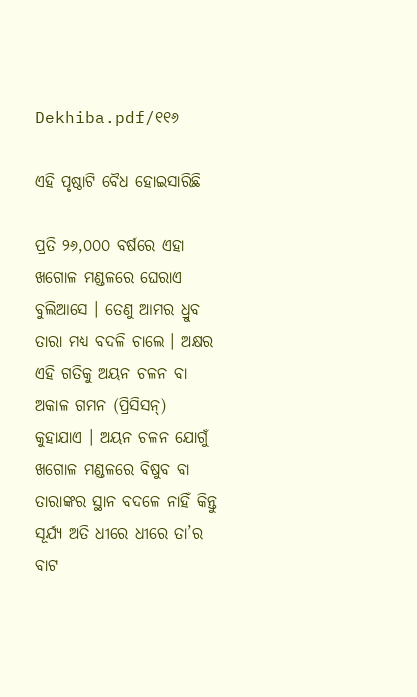Dekhiba.pdf/୧୧୬

ଏହି ପୃଷ୍ଠାଟି ବୈଧ ହୋଇସାରିଛି

ପ୍ରତି ୨୬,୦୦୦ ବର୍ଷରେ ଏହା ଖଗୋଳ ମଣ୍ଡଳରେ ଘେରାଏ ବୁଲିଆସେ । ତେଣୁ ଆମର ଧ୍ରୁବ ତାରା ମଧ୍ୟ ବଦଳି ଚାଲେ । ଅକ୍ଷର ଏହି ଗତିକୁ ଅୟନ ଚଳନ ବା ଅକାଳ ଗମନ (ପ୍ରିସିସନ୍) କୁହାଯାଏ । ଅୟନ ଚଳନ ଯୋଗୁଁ ଖଗୋଳ ମଣ୍ଡଳରେ ବିଷୁବ ବା ତାରାଙ୍କର ସ୍ଥାନ ବଦଳେ ନାହିଁ କିନ୍ତୁ ସୂର୍ଯ୍ୟ ଅତି ଧୀରେ ଧୀରେ ତା’ର ବାଟ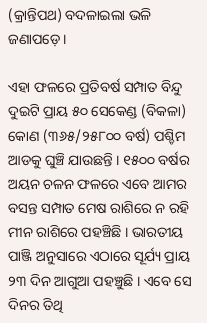(କ୍ରାନ୍ତିପଥ) ବଦଳାଇଲା ଭଳି ଜଣାପଡ଼େ ।

ଏହା ଫଳରେ ପ୍ରତିବର୍ଷ ସମ୍ପାତ ବିନ୍ଦୁ ଦୁଇଟି ପ୍ରାୟ ୫୦ ସେକେଣ୍ଡ (ବିକଳା) କୋଣ (୩୬୫/୨୫୮୦୦ ବର୍ଷ) ପଶ୍ଚିମ ଆଡକୁ ଘୁଞ୍ଚି ଯାଉଛନ୍ତି । ୧୫୦୦ ବର୍ଷର ଅୟନ ଚଳନ ଫଳରେ ଏବେ ଆମର ବସନ୍ତ ସମ୍ପାତ ମେଷ ରାଶିରେ ନ ରହି ମୀନ ରାଶିରେ ପହଞ୍ଚିଛି । ଭାରତୀୟ ପାଞ୍ଜି ଅନୁସାରେ ଏଠାରେ ସୂର୍ଯ୍ୟ ପ୍ରାୟ ୨୩ ଦିନ ଆଗୁଆ ପହଞ୍ଚୁଛି । ଏବେ ସେ ଦିନର ତିଥି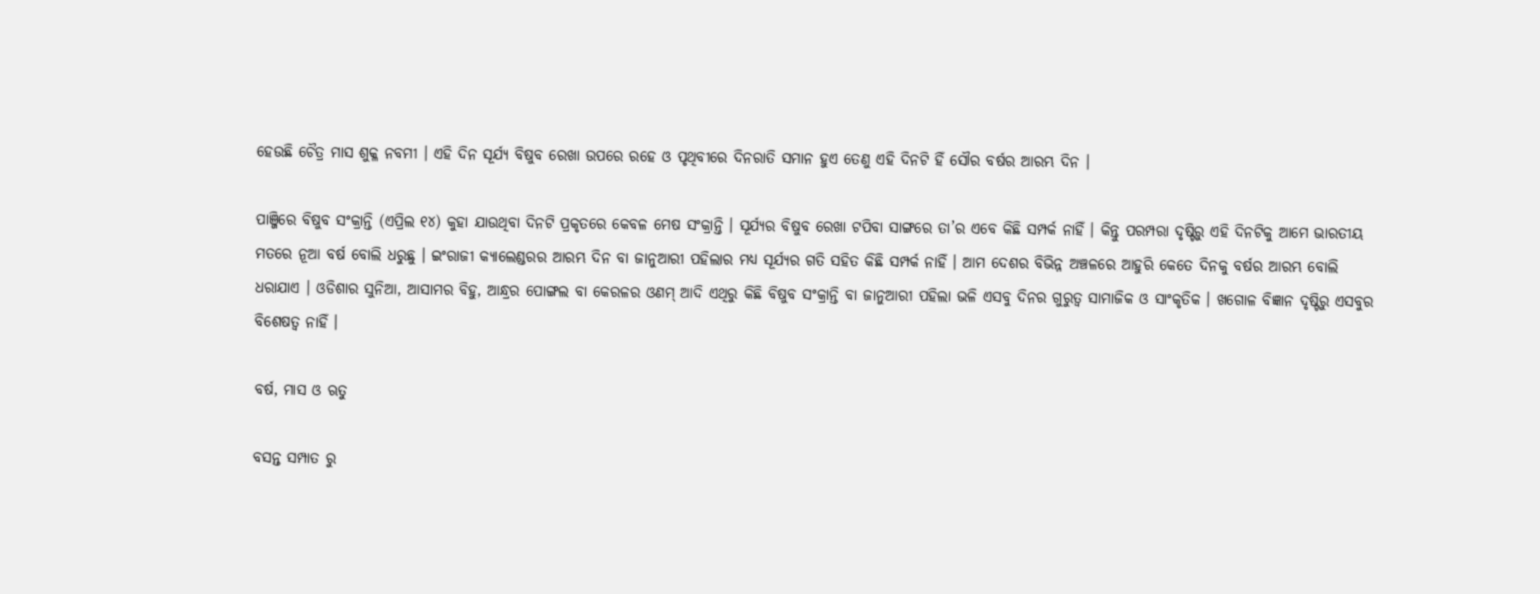ହେଉଛି ଚୈତ୍ର ମାସ ଶୁକ୍ଳ ନବମୀ । ଏହି ଦିନ ସୂର୍ଯ୍ୟ ବିଷୁବ ରେଖା ଉପରେ ରହେ ଓ ପୃଥିବୀରେ ଦିନରାତି ସମାନ ହୁଏ ତେଣୁ ଏହି ଦିନଟି ହିଁ ସୌର ବର୍ଷର ଆରମ୍ଭ ଦିନ ।

ପାଞ୍ଜିରେ ବିଷୁବ ସଂକ୍ରାନ୍ତି (ଏପ୍ରିଲ ୧୪) କୁହା ଯାଉଥିବା ଦିନଟି ପ୍ରକୃତରେ କେବଳ ମେଷ ସଂକ୍ରାନ୍ତି । ସୂର୍ଯ୍ୟର ବିଷୁବ ରେଖା ଟପିବା ସାଙ୍ଗରେ ତା’ର ଏବେ କିଛି ସମ୍ପର୍କ ନାହିଁ । କିନ୍ତୁ ପରମ୍ପରା ଦୃଷ୍ଟିରୁ ଏହି ଦିନଟିକୁ ଆମେ ଭାରତୀୟ ମତରେ ନୂଆ ବର୍ଷ ବୋଲି ଧରୁଛୁ । ଇଂରାଜୀ କ୍ୟାଲେଣ୍ଡରର ଆରମ୍ଭ ଦିନ ବା ଜାନୁଆରୀ ପହିଲାର ମଧ୍ୟ ସୂର୍ଯ୍ୟର ଗତି ସହିତ କିଛି ସମ୍ପର୍କ ନାହିଁ । ଆମ ଦେଶର ବିଭିନ୍ନ ଅଞ୍ଚଳରେ ଆହୁରି କେତେ ଦିନକୁ ବର୍ଷର ଆରମ୍ଭ ବୋଲି ଧରାଯାଏ । ଓଡିଶାର ସୁନିଆ, ଆସାମର ବିହୁ, ଆନ୍ଧ୍ରର ପୋଙ୍ଗଲ ବା କେରଳର ଓଣମ୍ ଆଦି ଏଥିରୁ କିଛି ବିଷୁବ ସଂକ୍ରାନ୍ତି ବା ଜାନୁଆରୀ ପହିଲା ଭଳି ଏସବୁ ଦିନର ଗୁରୁତ୍ୱ ସାମାଜିକ ଓ ସାଂକୃତିକ । ଖଗୋଳ ବିଜ୍ଞାନ ଦୃଷ୍ଟିରୁ ଏସବୁର ବିଶେଷତ୍ୱ ନାହିଁ ।

ବର୍ଷ, ମାସ ଓ ଋତୁ

ବସନ୍ତ ସମ୍ପାତ ରୁ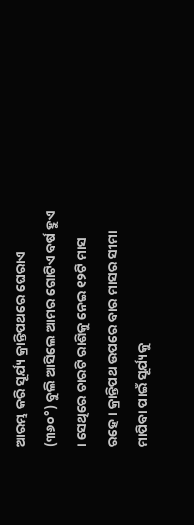ଆରମ୍ଭ କରି ସୂର୍ଯ୍ୟ କ୍ରାନ୍ତିପଥରେ ଘେରାଏ (୩୬୦°) ବୁଲି ଆସିଲେ ଆମର ଗୋଟିଏ ବର୍ଷ ହୁଏ । ସେଥିରେ ଚାରଟି ରାଶିକୁ ନେଇ ୧୨ଟି ମାସ ରହେ । କ୍ରାନ୍ତିପଥ ଉପରେ ବାର ମାସର ସୀମା ମାପିବା ପାଇଁ ସୂର୍ଯ୍ୟକୁ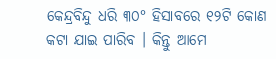କେନ୍ଦ୍ରବିନ୍ଦୁ ଧରି ୩୦° ହିସାବରେ ୧୨ଟି କୋଣ କଟା ଯାଇ ପାରିବ । କିନ୍ତୁ ଆମେ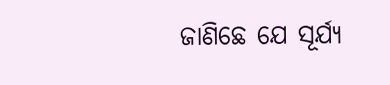ଜାଣିଛେ ଯେ ସୂର୍ଯ୍ୟ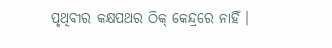ପୃଥିବୀର କକ୍ଷପଥର ଠିକ୍ କେନ୍ଦ୍ରରେ ନାହିଁ ।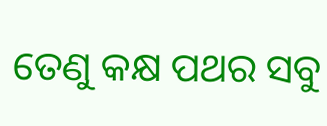ତେଣୁ କକ୍ଷ ପଥର ସବୁ